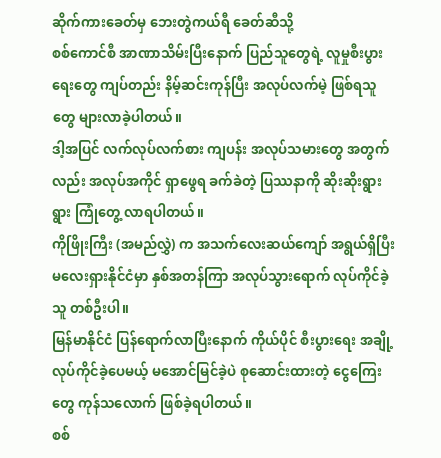ဆိုက်ကားခေတ်မှ ဘေးတွဲကယ်ရီ ခေတ်ဆီသို့
စစ်ကောင်စီ အာဏာသိမ်းပြီးနောက် ပြည်သူတွေရဲ့ လူမှုစီးပွားရေးတွေ ကျပ်တည်း နိမ့်ဆင်းကုန်ပြီး အလုပ်လက်မဲ့ ဖြစ်ရသူတွေ များလာခဲ့ပါတယ်။
ဒါ့အပြင် လက်လုပ်လက်စား ကျပန်း အလုပ်သမားတွေ အတွက်လည်း အလုပ်အကိုင် ရှာဖွေရ ခက်ခဲတဲ့ ပြဿနာကို ဆိုးဆိုးရွားရွား ကြုံတွေ့ လာရပါတယ်။
ကိုဖြိုးကြီး (အမည်လွှဲ) က အသက်လေးဆယ်ကျော် အရွယ်ရှိပြီး မလေးရှားနိုင်ငံမှာ နှစ်အတန်ကြာ အလုပ်သွားရောက် လုပ်ကိုင်ခဲ့သူ တစ်ဦးပါ။
မြန်မာနိုင်ငံ ပြန်ရောက်လာပြီးနောက် ကိုယ်ပိုင် စီးပွားရေး အချို့ လုပ်ကိုင်ခဲ့ပေမယ့် မအောင်မြင်ခဲ့ပဲ စုဆောင်းထားတဲ့ ငွေကြေးတွေ ကုန်သလောက် ဖြစ်ခဲ့ရပါတယ်။
စစ်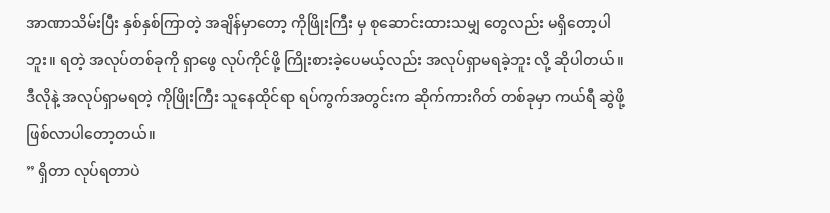အာဏာသိမ်းပြီး နှစ်နှစ်ကြာတဲ့ အချိန်မှာတော့ ကိုဖြိုးကြီး မှ စုဆောင်းထားသမျှ တွေလည်း မရှိတော့ပါဘူး။ ရတဲ့ အလုပ်တစ်ခုကို ရှာဖွေ လုပ်ကိုင်ဖို့ ကြိုးစားခဲ့ပေမယ့်လည်း အလုပ်ရှာမရခဲ့ဘူး လို့ ဆိုပါတယ်။
ဒီလိုနဲ့ အလုပ်ရှာမရတဲ့ ကိုဖြိုးကြီး သူနေထိုင်ရာ ရပ်ကွက်အတွင်းက ဆိုက်ကားဂိတ် တစ်ခုမှာ ကယ်ရီ ဆွဲဖို့ ဖြစ်လာပါတော့တယ်။
” ရှိတာ လုပ်ရတာပဲ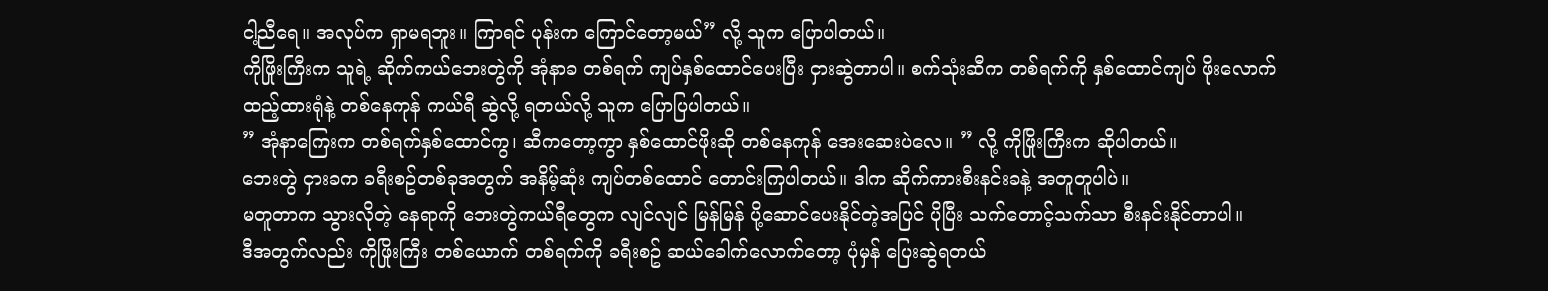ငါ့ညီရေ။ အလုပ်က ရှာမရဘူး။ ကြာရင် ပုန်းက ကြောင်တော့မယ်” လို့ သူက ပြောပါတယ်။
ကိုဖြိုးကြီးက သူရဲ့ ဆိုက်ကယ်ဘေးတွဲကို အုံနာခ တစ်ရက် ကျပ်နှစ်ထောင်ပေးပြီး ငှားဆွဲတာပါ။ စက်သုံးဆီက တစ်ရက်ကို နှစ်ထောင်ကျပ် ဖိုးလောက်ထည့်ထားရုံနဲ့ တစ်နေကုန် ကယ်ရီ ဆွဲလို့ ရတယ်လို့ သူက ပြောပြပါတယ်။
” အုံနာကြေးက တစ်ရက်နှစ်ထောင်ကွ၊ ဆီကတော့ကွာ နှစ်ထောင်ဖိုးဆို တစ်နေကုန် အေးဆေးပဲလေ။ ” လို့ ကိုဖြိုးကြီးက ဆိုပါတယ်။
ဘေးတွဲ ငှားခက ခရီးစဥ်တစ်ခုအတွက် အနိမ့်ဆုံး ကျပ်တစ်ထောင် တောင်းကြပါတယ်။ ဒါက ဆိုက်ကားစီးနင်းခနဲ့ အတူတူပါပဲ။
မတူတာက သွားလိုတဲ့ နေရာကို ဘေးတွဲကယ်ရီတွေက လျင်လျင် မြန်မြန် ပို့ဆောင်ပေးနိုင်တဲ့အပြင် ပိုပြီး သက်တောင့်သက်သာ စီးနင်းနိုင်တာပါ။
ဒီအတွက်လည်း ကိုဖြိုးကြီး တစ်ယောက် တစ်ရက်ကို ခရီးစဥ် ဆယ်ခေါက်လောက်တော့ ပုံမှန် ပြေးဆွဲရတယ်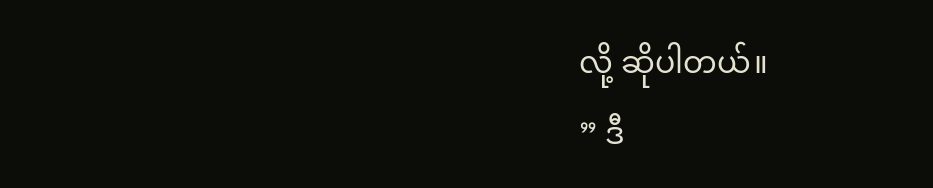လို့ ဆိုပါတယ်။
” ဒီ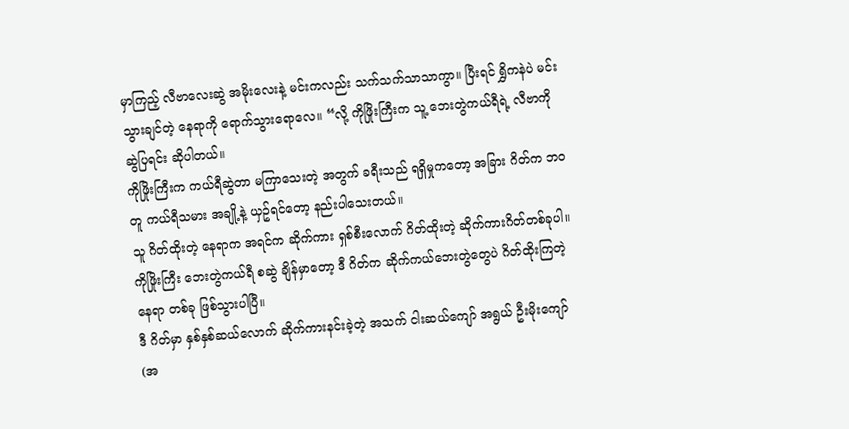မှာကြည့် လီဗာလေးဆွဲ အမိုးလေးနဲ့ မင်းကလည်း သက်သက်သာသာကွာ။ ပြီးရင် ရွှိကနဲပဲ မင်းသွားချင်တဲ့ နေရာကို ရောက်သွားရောလေ။ “လို့ ကိုဖြိုးကြီးက သူ့ ဘေးတွဲကယ်ရီရဲ့ လီဗာကို ဆွဲပြရင်း ဆိုပါတယ်။
ကိုဖြိုးကြီးက ကယ်ရီဆွဲတာ မကြာသေးတဲ့ အတွက် ခရီးသည် ရရှိမှုကတော့ အခြား ဂိတ်က ဘဝတူ ကယ်ရီသမား အချို့နဲ့ ယှဥ်ရင်တော့ နည်းပါသေးတယ်။
သူ ဂိတ်ထိုးတဲ့ နေရာက အရင်က ဆိုက်ကား ရှစ်စီးလောက် ဂိတ်ထိုးတဲ့ ဆိုက်ကားဂိတ်တစ်ခုပါ။ ကိုဖြိုးကြီး ဘေးတွဲကယ်ရီ စဆွဲ ချိန်မှာတော့ ဒီ ဂိတ်က ဆိုက်ကယ်ဘေးတွဲတွေပဲ ဂိတ်ထိုးကြတဲ့ နေရာ တစ်ခု ဖြစ်သွားပါပြီ။
ဒီ ဂိတ်မှာ နှစ်နှစ်ဆယ်လောက် ဆိုက်ကားနင်းခဲ့တဲ့ အသက် ငါးဆယ်ကျော် အရွယ် ဦးမိုးကျော်(အ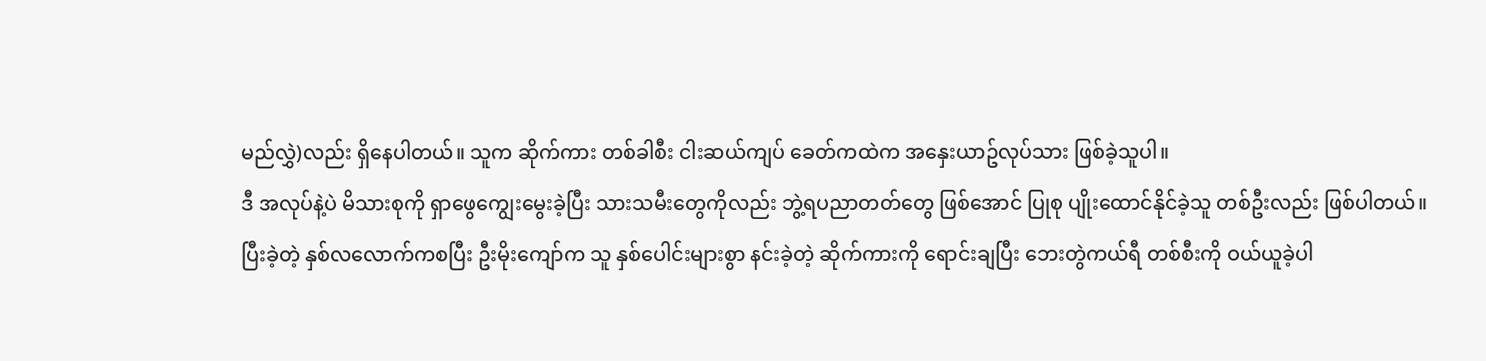မည်လွှဲ)လည်း ရှိနေပါတယ်။ သူက ဆိုက်ကား တစ်ခါစီး ငါးဆယ်ကျပ် ခေတ်ကထဲက အနှေးယာဥ်လုပ်သား ဖြစ်ခဲ့သူပါ။
ဒီ အလုပ်နဲ့ပဲ မိသားစုကို ရှာဖွေကျွေးမွေးခဲ့ပြီး သားသမီးတွေကိုလည်း ဘွဲ့ရပညာတတ်တွေ ဖြစ်အောင် ပြုစု ပျိုးထောင်နိုင်ခဲ့သူ တစ်ဦးလည်း ဖြစ်ပါတယ်။
ပြီးခဲ့တဲ့ နှစ်လလောက်ကစပြီး ဦးမိုးကျော်က သူ နှစ်ပေါင်းများစွာ နင်းခဲ့တဲ့ ဆိုက်ကားကို ရောင်းချပြီး ဘေးတွဲကယ်ရီ တစ်စီးကို ဝယ်ယူခဲ့ပါ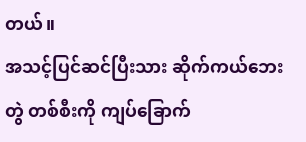တယ်။
အသင့်ပြင်ဆင်ပြီးသား ဆိုက်ကယ်ဘေးတွဲ တစ်စီးကို ကျပ်ခြောက်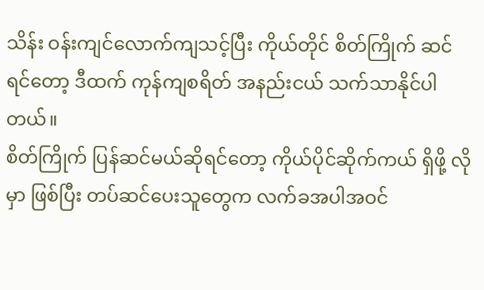သိန်း ဝန်းကျင်လောက်ကျသင့်ပြီး ကိုယ်တိုင် စိတ်ကြိုက် ဆင် ရင်တော့ ဒီထက် ကုန်ကျစရိတ် အနည်းငယ် သက်သာနိုင်ပါတယ်။
စိတ်ကြိုက် ပြန်ဆင်မယ်ဆိုရင်တော့ ကိုယ်ပိုင်ဆိုက်ကယ် ရှိဖို့ လိုမှာ ဖြစ်ပြီး တပ်ဆင်ပေးသူတွေက လက်ခအပါအဝင်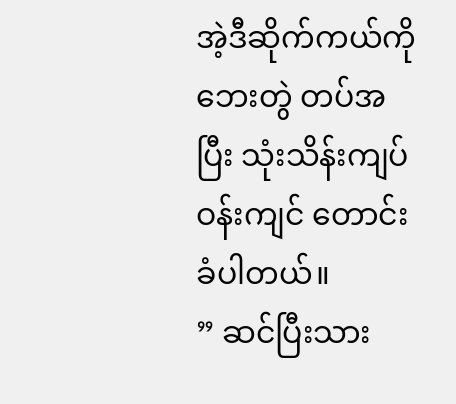အဲ့ဒီဆိုက်ကယ်ကို ဘေးတွဲ တပ်အပြီး သုံးသိန်းကျပ်ဝန်းကျင် တောင်းခံပါတယ်။
” ဆင်ပြီးသား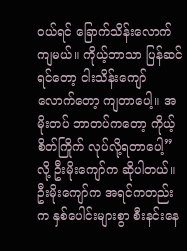ဝယ်ရင် ခြောက်သိန်းလောက်ကျမယ်။ ကိုယ့်ဘာသာ ပြန်ဆင်ရင်တော့ ငါးသိန်းကျော်လောက်တော့ ကျတာပေါ့။ အမိုးတပ် ဘာတပ်ကတော့ ကိုယ့်စိတ်ကြိုက် လုပ်လို့ရတာပေါ့” လို့ ဦးမိုးကျော်က ဆိုပါတယ်။
ဦးမိုးကျော်က အရင်ကတည်းက နှစ်ပေါင်းများစွာ စီးနင်းနေ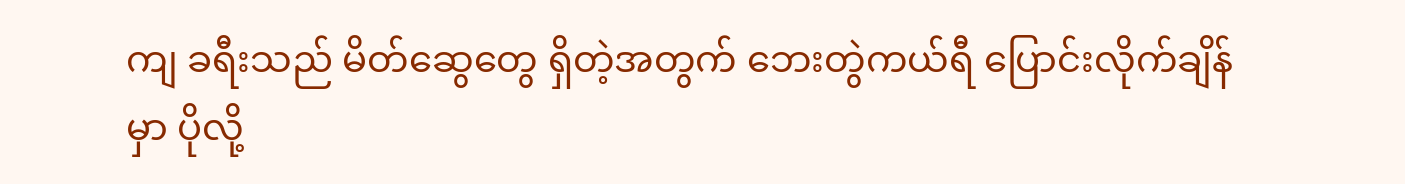ကျ ခရီးသည် မိတ်ဆွေတွေ ရှိတဲ့အတွက် ဘေးတွဲကယ်ရီ ပြောင်းလိုက်ချိန်မှာ ပိုလို့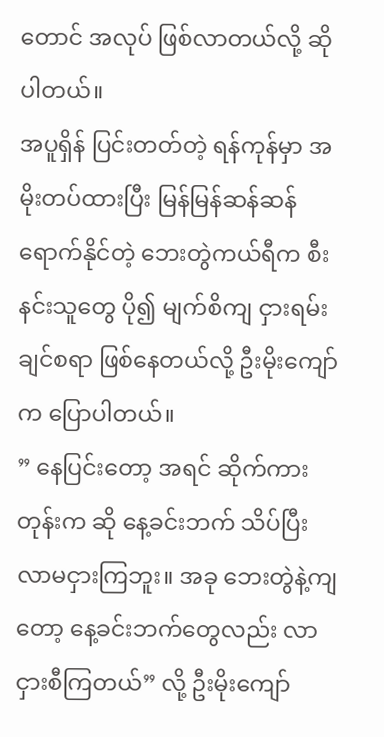တောင် အလုပ် ဖြစ်လာတယ်လို့ ဆိုပါတယ်။
အပူရှိန် ပြင်းတတ်တဲ့ ရန်ကုန်မှာ အမိုးတပ်ထားပြီး မြန်မြန်ဆန်ဆန် ရောက်နိုင်တဲ့ ဘေးတွဲကယ်ရီက စီးနင်းသူတွေ ပို၍ မျက်စိကျ ငှားရမ်းချင်စရာ ဖြစ်နေတယ်လို့ ဦးမိုးကျော်က ပြောပါတယ်။
” နေပြင်းတော့ အရင် ဆိုက်ကားတုန်းက ဆို နေ့ခင်းဘက် သိပ်ပြီး လာမငှားကြဘူး။ အခု ဘေးတွဲနဲ့ကျတော့ နေ့ခင်းဘက်တွေလည်း လာငှားစီကြတယ်” လို့ ဦးမိုးကျော်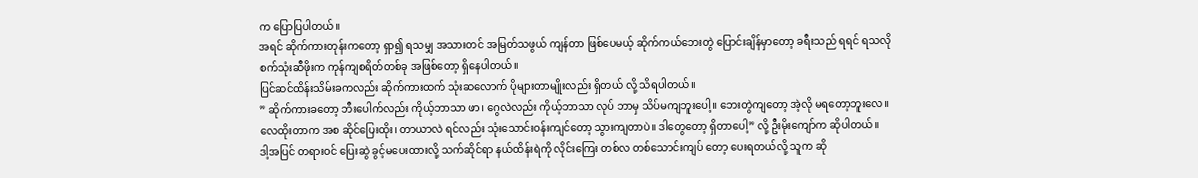က ပြောပြပါတယ်။
အရင် ဆိုက်ကားတုန်းကတော့ ရှာ၍ ရသမျှ အသားတင် အမြတ်သဖွယ် ကျန်တာ ဖြစ်ပေမယ့် ဆိုက်ကယ်ဘေးတွဲ ပြောင်းချိန်မှာတော့ ခရီးသည် ရရင် ရသလို စက်သုံးဆီဖိုးက ကုန်ကျစရိတ်တစ်ခု အဖြစ်တော့ ရှိနေပါတယ်။
ပြင်ဆင်ထိန်းသိမ်းခကလည်း ဆိုက်ကားထက် သုံးဆလောက် ပိုများတာမျိုးလည်း ရှိတယ် လို့ သိရပါတယ်။
” ဆိုက်ကားခတော့ ဘီးပေါက်လည်း ကိုယ့်ဘာသာ ဖာ၊ ဂွေလဲလည်း ကိုယ့်ဘာသာ လုပ် ဘာမှ သိပ်မကျဘူးပေါ့။ ဘေးတွဲကျတော့ အဲ့လို မရတော့ဘူးလေ။ လေထိုးတာက အစ ဆိုင်ပြေးထိုး၊ တာယာလဲ ရင်လည်း သုံးသောင်းဝန်းကျင်တော့ သွားကျတာပဲ။ ဒါတွေတော့ ရှိတာပေါ့” လို့ ဦးမိုးကျော်က ဆိုပါတယ်။
ဒါ့အပြင် တရားဝင် ပြေးဆွဲ ခွင့်မပေးထားလို့ သက်ဆိုင်ရာ နယ်ထိန်းရဲကို လိုင်းကြေး တစ်လ တစ်သောင်းကျပ် တော့ ပေးရတယ်လို့ သူက ဆို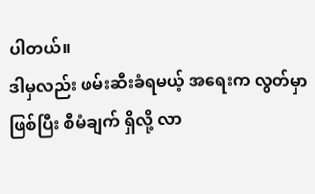ပါတယ်။
ဒါမှလည်း ဖမ်းဆီးခံရမယ့် အရေးက လွတ်မှာဖြစ်ပြီး စီမံချက် ရှိလို့ လာ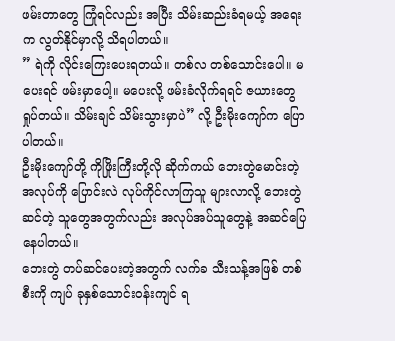ဖမ်းတာတွေ ကြုံရင်လည်း အပြီး သိမ်းဆည်းခံရမယ့် အရေးက လွတ်နိုင်မှာလို့ သိရပါတယ်။
” ရဲကို လိုင်းကြေးပေးရတယ်။ တစ်လ တစ်သောင်းပေါ။ မပေးရင် ဖမ်းမှာပေါ့။ မပေးလို့ ဖမ်းခံလိုက်ရရင် ဇယားတွေ ရှုပ်တယ်။ သိမ်းချင် သိမ်းသွားမှာပဲ” လို့ ဦးမိုးကျော်က ပြောပါတယ်။
ဦးမိုးကျော်တို့ ကိုဖြိုးကြီးတို့လို ဆိုက်ကယ် ဘေးတွဲမောင်းတဲ့ အလုပ်ကို ပြောင်းလဲ လုပ်ကိုင်လာကြသူ များလာလို့ ဘေးတွဲ ဆင်တဲ့ သူတွေအတွက်လည်း အလုပ်အပ်သူတွေနဲ့ အဆင်ပြေနေပါတယ်။
ဘေးတွဲ တပ်ဆင်ပေးတဲ့အတွက် လက်ခ သီးသန့်အဖြစ် တစ်စီးကို ကျပ် ခုနှစ်သောင်းဝန်းကျင် ရ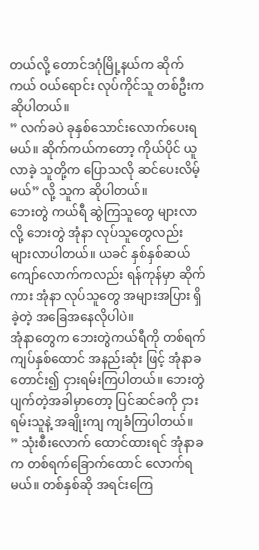တယ်လို့ တောင်ဒဂုံမြို့နယ်က ဆိုက်ကယ် ဝယ်ရောင်း လုပ်ကိုင်သူ တစ်ဦးက ဆိုပါတယ်။
” လက်ခပဲ ခုနှစ်သောင်းလောက်ပေးရမယ်။ ဆိုက်ကယ်ကတော့ ကိုယ်ပိုင် ယူလာခဲ့ သူတို့က ပြောသလို ဆင်ပေးလိမ့်မယ်” လို့ သူက ဆိုပါတယ်။
ဘေးတွဲ ကယ်ရီ ဆွဲကြသူတွေ များလာလို့ ဘေးတွဲ အုံနာ လုပ်သူတွေလည်း များလာပါတယ်။ ယခင် နှစ်နှစ်ဆယ်ကျော်လောက်ကလည်း ရန်ကုန်မှာ ဆိုက်ကား အုံနာ လုပ်သူတွေ အများအပြား ရှိခဲ့တဲ့ အခြေအနေလိုပါပဲ။
အုံနာတွေက ဘေးတွဲကယ်ရီကို တစ်ရက် ကျပ်နှစ်ထောင် အနည်းဆုံး ဖြင့် အုံနာခတောင်း၍ ငှားရမ်းကြပါတယ်။ ဘေးတွဲပျက်တဲ့အခါမှာတော့ ပြင်ဆင်ခကို ငှားရမ်းသူနဲ့ အချိုးကျ ကျခံကြပါတယ်။
” သုံးစီးလောက် ထောင်ထားရင် အုံနာခက တစ်ရက်ခြောက်ထောင် လောက်ရမယ်။ တစ်နှစ်ဆို အရင်းကြေ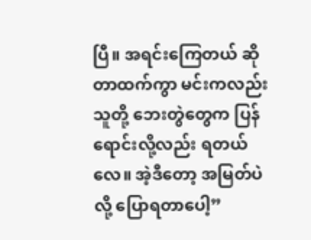ပြီ။ အရင်းကြေတယ် ဆိုတာထက်ကွာ မင်းကလည်း သူတို့ ဘေးတွဲတွေက ပြန်ရောင်းလို့လည်း ရတယ်လေ။ အဲ့ဒီတော့ အမြတ်ပဲလို့ ပြောရတာပေါ့”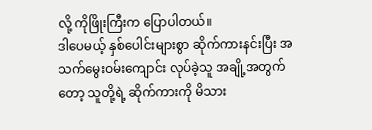လို့ ကိုဖြိုးကြီးက ပြောပါတယ်။
ဒါပေမယ့် နှစ်ပေါင်းများစွာ ဆိုက်ကားနင်းပြီး အသက်မွေးဝမ်းကျောင်း လုပ်ခဲ့သူ အချို့အတွက်တော့ သူတို့ရဲ့ ဆိုက်ကားကို မိသား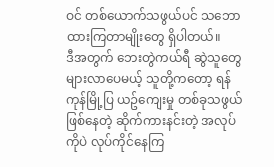ဝင် တစ်ယောက်သဖွယ်ပင် သဘောထားကြတာမျိုးတွေ ရှိပါတယ်။
ဒီအတွက် ဘေးတွဲကယ်ရီ ဆွဲသူတွေ များလာပေမယ့် သူတို့ကတော့ ရန်ကုန်မြို့ပြ ယဥ်ကျေးမှု တစ်ခုသဖွယ် ဖြစ်နေတဲ့ ဆိုက်ကားနင်းတဲ့ အလုပ်ကိုပဲ လုပ်ကိုင်နေကြ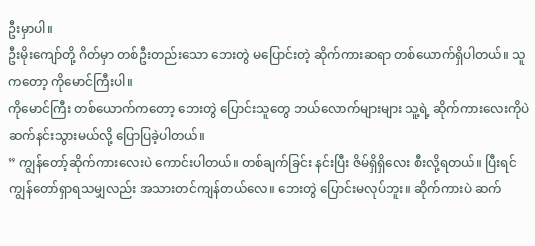ဦးမှာပါ။
ဦးမိုးကျော်တို့ ဂိတ်မှာ တစ်ဦးတည်းသော ဘေးတွဲ မပြောင်းတဲ့ ဆိုက်ကားဆရာ တစ်ယောက်ရှိပါတယ်။ သူကတော့ ကိုမောင်ကြီးပါ။
ကိုမောင်ကြီး တစ်ယောက်ကတော့ ဘေးတွဲ ပြောင်းသူတွေ ဘယ်လောက်များများ သူ့ရဲ့ ဆိုက်ကားလေးကိုပဲ ဆက်နင်းသွားမယ်လို့ ပြောပြခဲ့ပါတယ်။
” ကျွန်တော့်ဆိုက်ကားလေးပဲ ကောင်းပါတယ်။ တစ်ချက်ခြင်း နင်းပြီး ဇိမ်ရှိရှိလေး စီးလို့ရတယ်။ ပြီးရင် ကျွန်တော်ရှာရသမျှလည်း အသားတင်ကျန်တယ်လေ။ ဘေးတွဲ ပြောင်းမလုပ်ဘူး။ ဆိုက်ကားပဲ ဆက်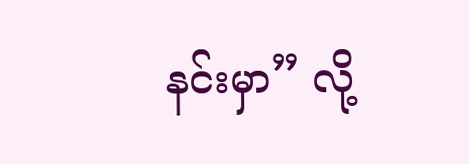နင်းမှာ” လို့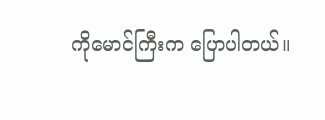ကိုမောင်ကြီးက ပြောပါတယ်။